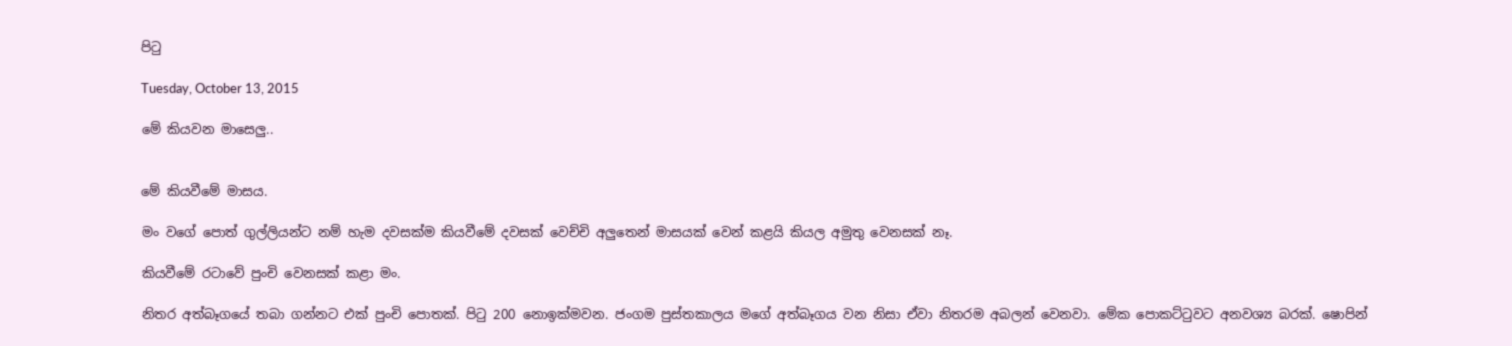පිටු

Tuesday, October 13, 2015

මේ කියවන මාසෙලු..


මේ කියවීමේ මාසය.

මං වගේ පොත් ගුල්ලියන්ට නම් හැම දවසක්ම කියවීමේ දවසක් වෙච්චි අලුතෙන් මාසයක් වෙන් කළයි කියල අමුතු වෙනසක් නෑ.

කියවීමේ රටාවේ පුංචි වෙනසක් කළා මං.

නිතර අත්බෑගයේ තබා ගන්නට එක් පුංචි පොතක්. පිටු 200 නොඉක්මවන. ජංගම පුස්තකාලය මගේ අත්බෑගය වන නිසා ඒවා නිතරම අබලන් වෙනවා. මේක පොකට්ටුවට අනවශ්‍ය බරක්. ෂොපින්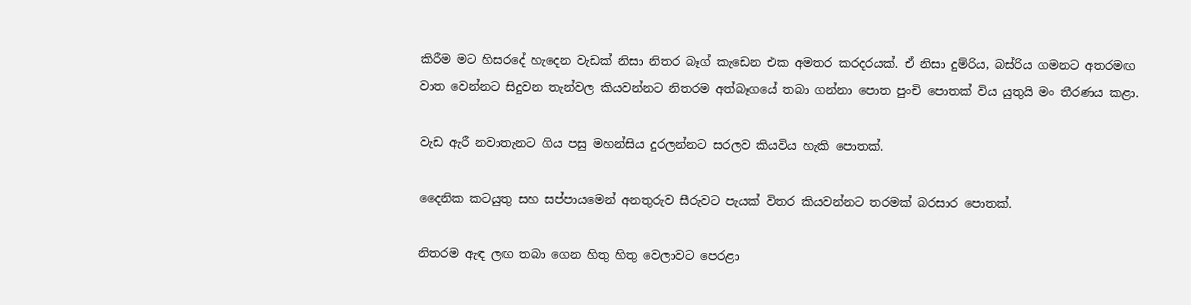කිරීම මට හිසරදේ හැදෙන වැඩක් නිසා නිතර බෑග් කැඩෙන එක අමතර කරදරයක්. ඒ නිසා දුම්රිය, බස්රිය ගමනට අතරමඟ වාත වෙන්නට සිදුවන තැන්වල කියවන්නට නිතරම අත්බෑගයේ තබා ගන්නා පොත පුංචි පොතක් විය යුතුයි මං තීරණය කළා.

වැඩ ඇරී නවාතැනට ගිය පසු මහන්සිය දුරලන්නට සරලව කියවිය හැකි පොතක්.

දෛනික කටයුතු සහ සප්පායමෙන් අනතුරුව සීරුවට පැයක් විතර කියවන්නට තරමක් බරසාර පොතක්.

නිතරම ඇඳ ලඟ තබා ගෙන හිතු හිතු වෙලාවට පෙරළා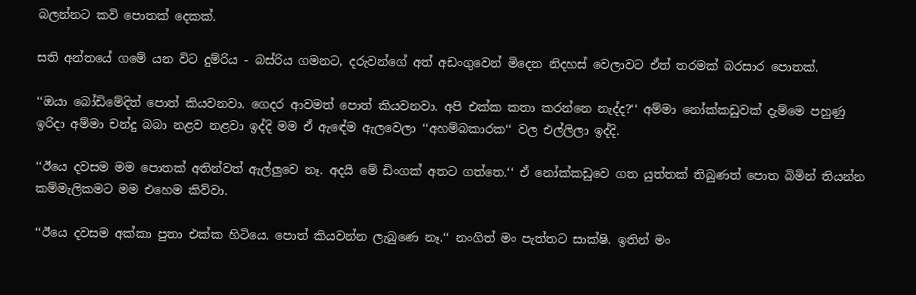බලන්නට කවි පොතක් දෙකක්.

සති අන්තයේ ගමේ යන විට දුම්රිය - බස්රිය ගමනට, දරුවන්ගේ අත් අඩංගුවෙන් මිදෙන නිදහස් වෙලාවට ඒත් තරමක් බරසාර පොතක්.

‘‘ඔයා බෝඩිමේදිත් පොත් කියවනවා. ගෙදර ආවමත් පොත් කියවනවා. අපි එක්ක කතා කරන්නෙ නැද්ද?‘‘ අම්මා නෝක්කඩුවක් දැම්මෙ පහුණු ඉරිදා අම්මා චන්දු බබා නළව නළවා ඉද්දි මම ඒ ඇඳේම ඇලවෙලා ‘‘අහම්බකාරක‘‘ වල එල්ලිලා ඉද්දි.

‘‘ඊයෙ දවසම මම පොතක් අතින්වත් ඇල්ලුවෙ නෑ. අදයි මේ ඩිංගක් අතට ගත්තෙ.‘‘ ඒ නෝක්කඩුවෙ ගත යුත්තක් තිබුණත් පොත බිමින් තියන්න කම්මැලිකමට මම එහෙම කිව්වා.

‘‘ඊයෙ දවසම අක්කා පුතා එක්ක හිටියෙ. පොත් කියවන්න ලැබුණෙ නෑ.‘‘ නංගිත් මං පැත්තට සාක්ෂි. ඉතින් මං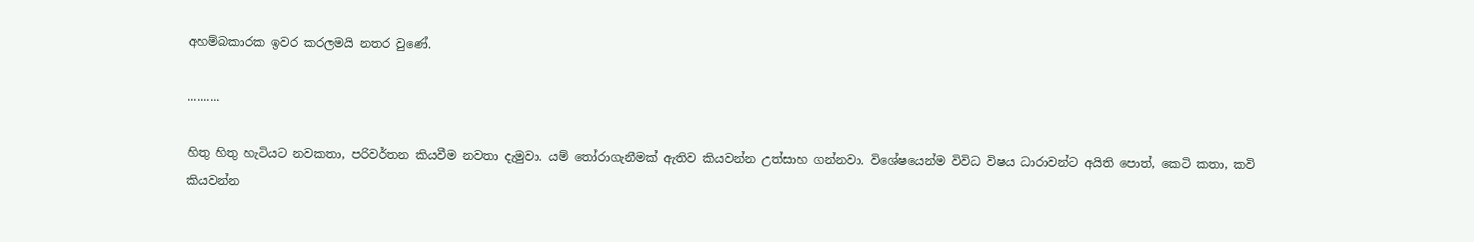අහම්බකාරක ඉවර කරලමයි නතර වුණේ.

..........

හිතු හිතු හැටියට නවකතා, පරිවර්තන කියවීම නවතා දැමුවා. යම් තෝරාගැනීමක් ඇතිව කියවන්න උත්සාහ ගන්නවා. විශේෂයෙන්ම විවිධ විෂය ධාරාවන්ට අයිති පොත්, කෙටි කතා, කවි කියවන්න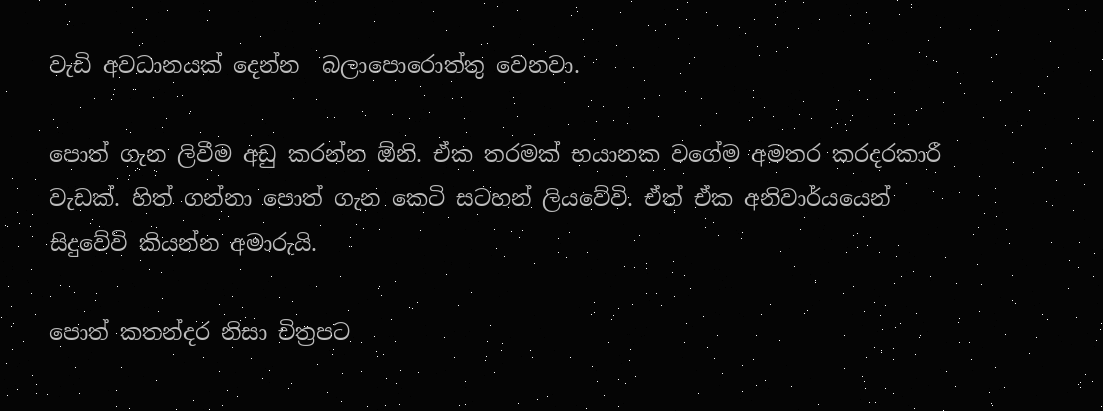වැඩි අවධානයක් දෙන්න  බලාපොරොත්තු වෙනවා.

පොත් ගැන ලිවීම අඩු කරන්න ඕනි. ඒක තරමක් භයානක වගේම අමතර කරදරකාරී වැඩක්. හිත් ගන්නා පොත් ගැන කෙටි සටහන් ලියවේවි. ඒත් ඒක අනිවාර්යයෙන් සිදුවේවි කියන්න අමාරුයි.

පොත් කතන්දර නිසා චිත්‍රපට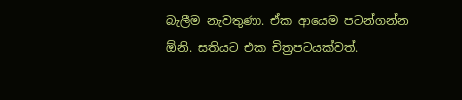බැලීම නැවතුණා. ඒක ආයෙම පටන්ගන්න ඕනි. සතියට එක චිත්‍රපටයක්වත්.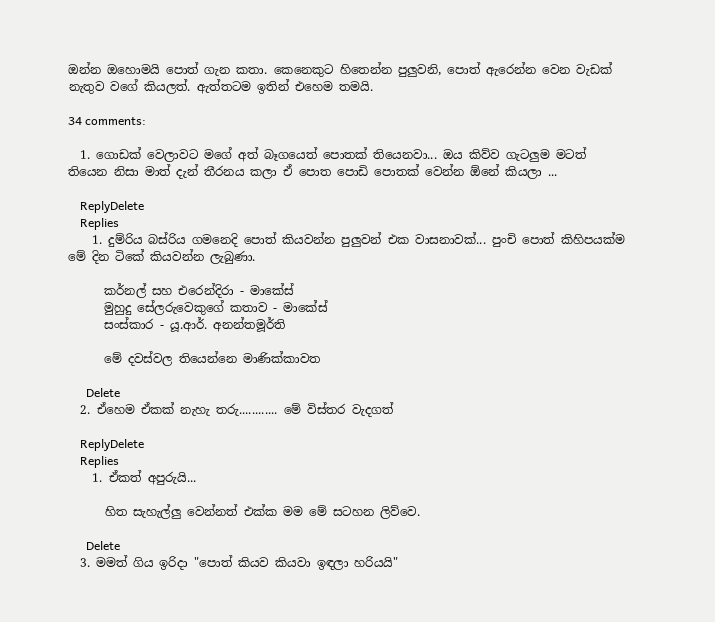ඔන්න ඔහොමයි පොත් ගැන කතා. කෙනෙකුට හිතෙන්න පුලුවනි, පොත් ඇරෙන්න වෙන වැඩක් නැතුව වගේ කියලත්. ඇත්තටම ඉතින් එහෙම තමයි.

34 comments:

  1. ගොඩක් වෙලාවට මගේ අත් බෑගයෙත් පොතක් තියෙනවා... ඔය කිව්ව ගැටලුම මටත් තියෙන නිසා මාත් දැන් තීරනය කලා ඒ පොත පොඩි පොතක් වෙන්න ඕනේ කියලා ...

    ReplyDelete
    Replies
    1. දුම්රිය බස්රිය ගමනෙදි පොත් කියවන්න පුලුවන් එක වාසනාවක්... පුංචි පොත් කිහිපයක්ම මේ දින ටිකේ කියවන්න ලැබුණා.

      කර්නල් සහ එරෙන්දිරා - මාකේස්
      මුහුදු සේලරුවෙකුගේ කතාව - මාකේස්
      සංස්කාර - යූ.ආර්. අනන්තමූර්ති

      මේ දවස්වල තියෙන්නෙ මාණික්කාවත

      Delete
  2. ඒහෙම ඒකක් නැහැ තරු............ මේ විස්තර වැදගත්

    ReplyDelete
    Replies
    1. ඒකත් අපුරුයි...

      හිත සැහැල්ලු වෙන්නත් එක්ක මම මේ සටහන ලිව්වෙ.

      Delete
  3. මමත් ගිය ඉරිදා "පොත් කියව කියවා ඉඳලා හරියයි"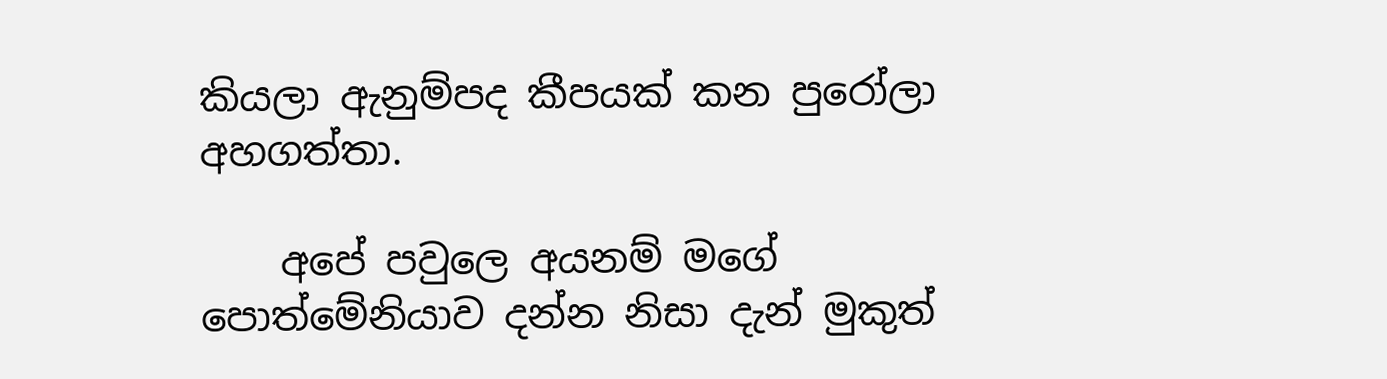කියලා ඇනුම්පද කීපයක් කන පුරෝලා අහගත්තා.

    අපේ පවුලෙ අයනම් මගේ පොත්මේනියාව දන්න නිසා දැන් මුකුත්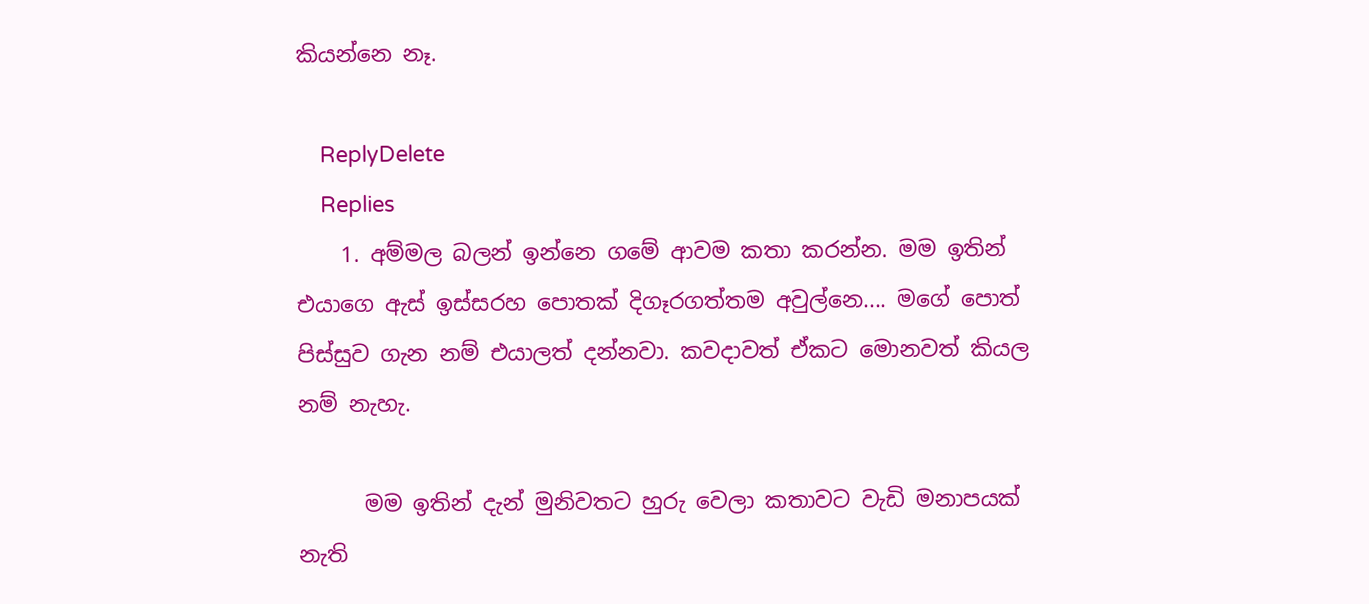කියන්නෙ නෑ.

    ReplyDelete
    Replies
    1. අම්මල බලන් ඉන්නෙ ගමේ ආවම කතා කරන්න. මම ඉතින් එයාගෙ ඇස් ඉස්සරහ පොතක් දිගෑරගත්තම අවුල්නෙ.... මගේ පොත් පිස්සුව ගැන නම් එයාලත් දන්නවා. කවදාවත් ඒකට මොනවත් කියල නම් නැහැ.

      මම ඉතින් දැන් මුනිවතට හුරු වෙලා කතාවට වැඩි මනාපයක් නැති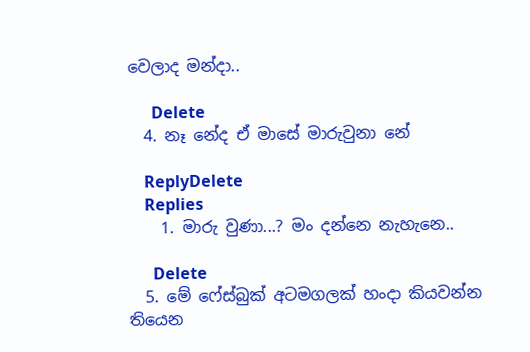වෙලාද මන්දා..

      Delete
  4. නෑ නේද ඒ මාසේ මාරුවුනා නේ

    ReplyDelete
    Replies
    1. මාරු වුණා...? මං දන්නෙ නැහැනෙ..

      Delete
  5. මේ ෆේස්බුක් අටමගලක් හංදා කියවන්න තියෙන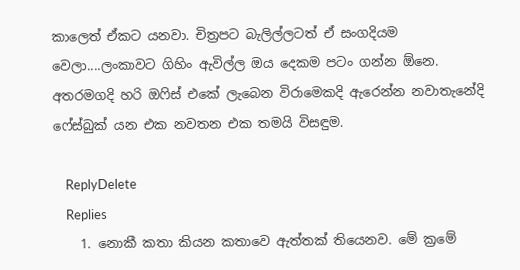කාලෙත් ඒකට යනවා. චිත්‍රපට බැලිල්ලටත් ඒ සංගදියම වෙලා....ලංකාවට ගිහිං ඇවිල්ල ඔය දෙකම පටං ගන්න ඕනෙ. අතරමගදි හරි ඔෆිස් එකේ ලැබෙන විරාමෙකදි ඇරෙන්න නවාතැනේදි ෆේස්බුක් යන එක නවතන එක තමයි විසඳුම.

    ReplyDelete
    Replies
    1. නොකී කතා කියන කතාවෙ ඇත්තක් තියෙනව. මේ ක්‍රමේ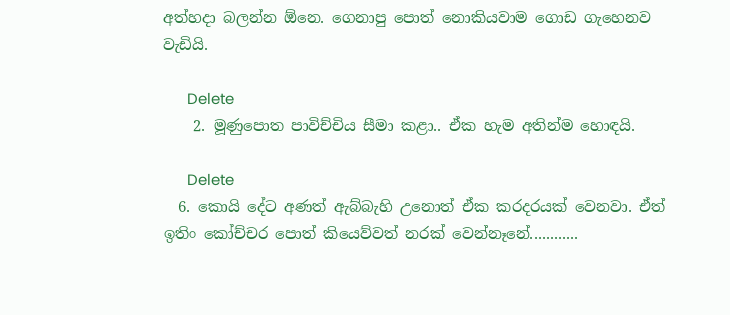අත්හදා බලන්න ඕනෙ. ගෙනාපු පොත් නොකියවාම ගොඩ ගැහෙනව වැඩියි.

      Delete
    2. මූණුපොත පාවිච්චිය සීමා කළා.. ඒක හැම අතින්ම හොඳයි.

      Delete
  6. කොයි දේට අණත් ඇබ්බැහි උනොත් ඒක කරදරයක් වෙනවා. ඒත් ඉතිං කෝච්චර පොත් කියෙව්වත් නරක් වෙන්නෑනේ............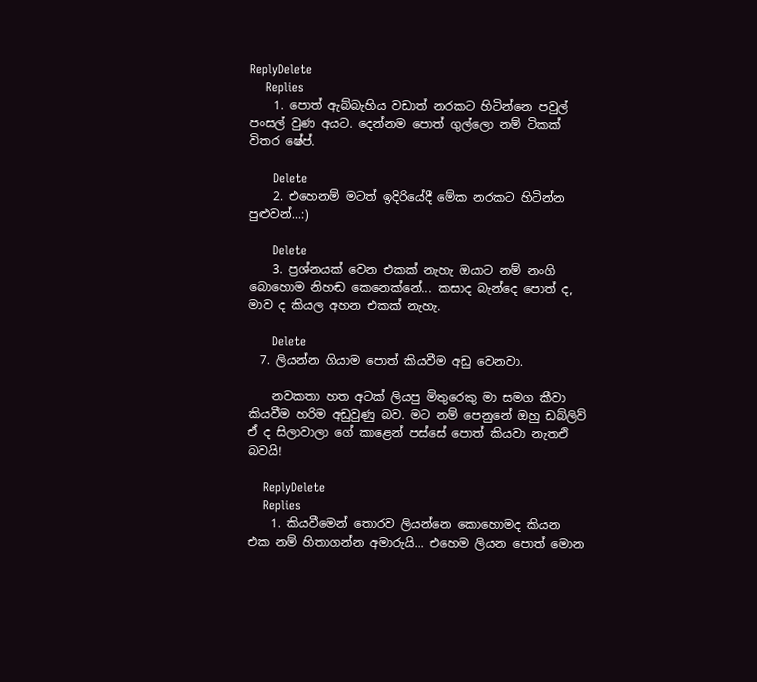ReplyDelete
    Replies
    1. පොත් ඇබ්බැහිය වඩාත් නරකට හිටින්නෙ පවුල් පංසල් වුණ අයට. දෙන්නම පොත් ගුල්ලො නම් ටිකක් විතර ෂේප්.

      Delete
    2. එහෙනම් මටත් ඉදිරියේදී මේක නරකට හිටින්න පුළුවන්...:)

      Delete
    3. ප්‍රශ්නයක් වෙන එකක් නැහැ ඔයාට නම් නංගි බොහොම නිහඬ කෙනෙක්නේ... කසාද බැන්දෙ පොත් ද, මාව ද කියල අහන එකක් නැහැ.

      Delete
  7. ලියන්න ගියාම පොත් කියවීම අඩු වෙනවා.

    නවකතා හත අටක් ලියපු මිතුරෙකු මා සමග කීවා කියවීම හරිම අඩුවුණු බව. මට නම් පෙනුනේ ඔහු ඩබ්ලිව් ඒ ද සිලාවාලා ගේ කාළෙන් පස්සේ පොත් කියවා නැතඑි බවයි!

    ReplyDelete
    Replies
    1. කියවීමෙන් තොරව ලියන්නෙ කොහොමද කියන එක නම් හිතාගන්න අමාරුයි... එහෙම ලියන පොත් මොන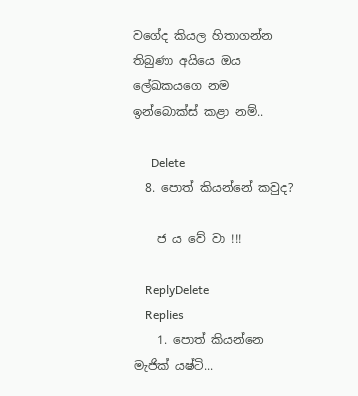වගේද කියල හිතාගන්න තිබුණා අයියෙ ඔය ලේඛකයගෙ නම ඉන්බොක්ස් කළා නම්..

      Delete
  8. පොත් කියන්නේ කවුද?

    ජ ය වේ වා !!!

    ReplyDelete
    Replies
    1. පොත් කියන්නෙ මැජික් යෂ්ටි...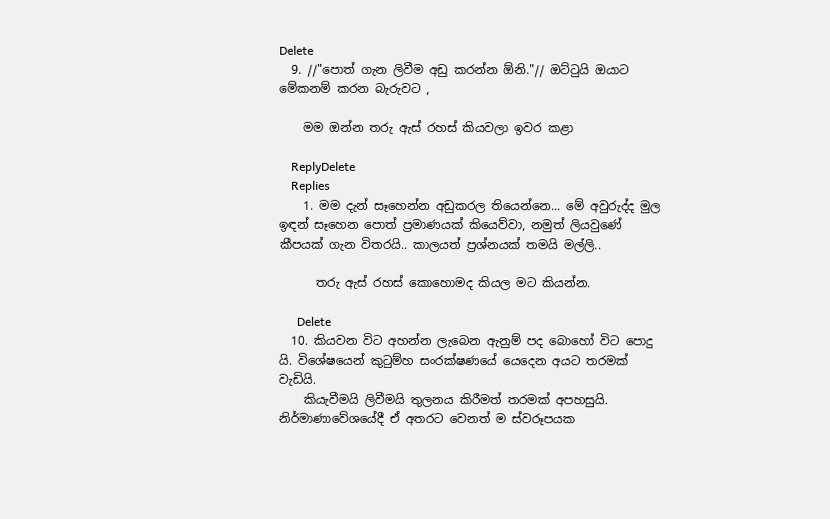Delete
  9. //"පොත් ගැන ලිවීම අඩු කරන්න ඕනි."// ඔට්ටුයි ඔයාට මේකනම් කරන බැරුවට ,

    මම ඔන්න තරු ඇස් රහස් කියවලා ඉවර කළා

    ReplyDelete
    Replies
    1. මම දැන් සෑහෙන්න අඩුකරල තියෙන්නෙ... මේ අවුරුද්ද මුල ඉඳන් සෑහෙන පොත් ප්‍රමාණයක් කියෙව්වා, නමුත් ලියවුණේ කීපයක් ගැන විතරයි.. කාලයත් ප්‍රශ්නයක් තමයි මල්ලි..

      තරු ඇස් රහස් කොහොමද කියල මට කියන්න.

      Delete
  10. කියවන විට අහන්න ලැබෙන ඇනුම් පද බොහෝ විට පොදු යි. විශේෂයෙන් කුටුම්හ සංරක්ෂණයේ යෙදෙන අයට තරමක් වැඩියි.
    කියැවීමයි ලිවීමයි තුලනය කිරීමත් තරමක් අපහසුයි. නිර්මාණාවේශයේදී ඒ අතරට වෙනත් ම ස්වරූපයක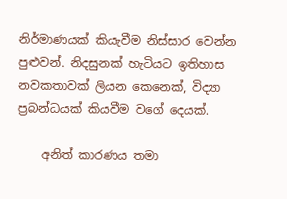නිර්මාණයක් කියැවීම නිස්සාර වෙන්න පුළුවන්. නිදසුනක් හැටියට ඉතිහාස නවකතාවක් ලියන කෙනෙක්, විද්‍යා ප්‍රබන්ධයක් කියවීම වගේ දෙයක්.

    අනිත් කාරණය තමා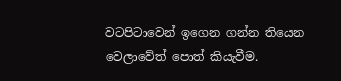වටපිටාවෙන් ඉගෙන ගන්න තියෙන වෙලාවේත් පොත් කියැවීම.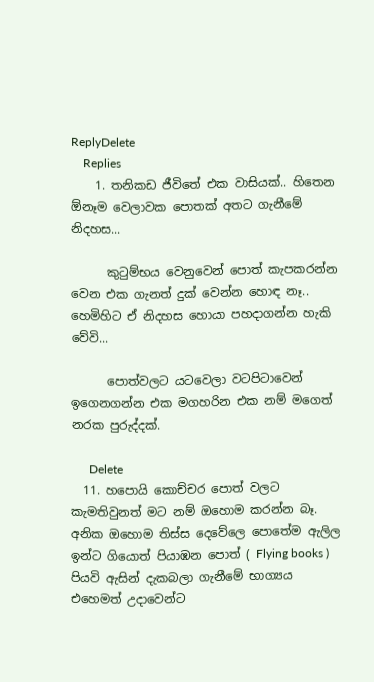ReplyDelete
    Replies
    1. තනිකඩ ජීවිතේ එක වාසියක්.. හිතෙන ඕනෑම වෙලාවක පොතක් අතට ගැනීමේ නිදහස...

      කුටුම්භය වෙනුවෙන් පොත් කැපකරන්න වෙන එක ගැනත් දුක් වෙන්න හොඳ නෑ.. හෙමිහිට ඒ නිදහස හොයා පහදාගන්න හැකි වේවි...

      පොත්වලට යටවෙලා වටපිටාවෙන් ඉගෙනගන්න එක මගහරින එක නම් මගෙත් නරක පුරුද්දක්.

      Delete
  11. හපොයි කොච්චර පොත් වලට කැමතිවුනත් මට නම් ඔහොම කරන්න බෑ. අනික ඔහොම තිස්ස දෙවේලෙ පොතේම ඇලිල ඉන්ට ගියොත් පියාඹන පොත් ( Flying books ) පියවි ඇසින් දැකබලා ගැනීමේ භාග්‍යය එහෙමත් උදාවෙන්ට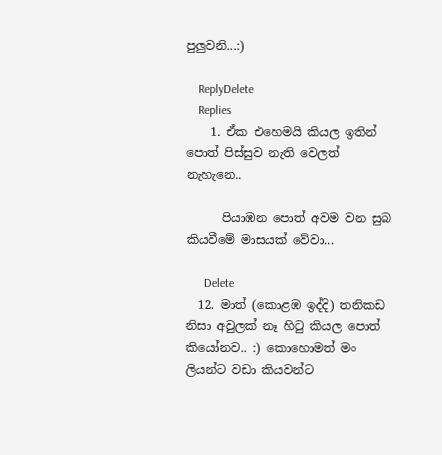පුලුවනි...:)

    ReplyDelete
    Replies
    1. ඒක එහෙමයි කියල ඉතින් පොත් පිස්සුව නැති වෙලත් නැහැනෙ..

      පියාඹන පොත් අවම වන සුබ කියවීමේ මාසයක් වේවා...

      Delete
  12. මාත් (කොළඹ ඉද්දි) තනිකඩ නිසා අවුලක් නෑ හිටු කියල පොත් කියෝනව.. :) කොහොමත් මං ලියන්ට වඩා කියවන්ට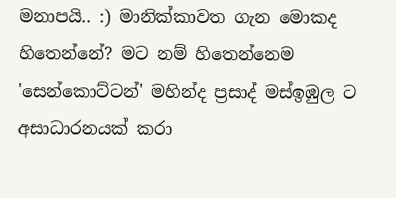මනාපයි.. :) මානික්කාවත ගැන මොකද හිතෙන්නේ? මට නම් හිතෙන්නෙම 'සෙන්කොට්ටන්' මහින්ද ප්‍රසාද් මස්ඉඹුල ට අසාධාරනයක් කරා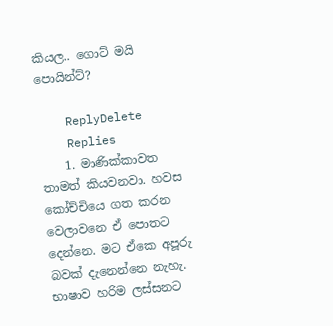කියල.. ගොට් මයි පොයින්ට්?

    ReplyDelete
    Replies
    1. මාණික්කාවත තාමත් කියවනවා. හවස කෝච්චියෙ ගත කරන වෙලාවනෙ ඒ පොතට දෙන්නෙ. මට ඒකෙ අපූරු බවක් දැනෙන්නෙ නැහැ. භාෂාව හරිම ලස්සනට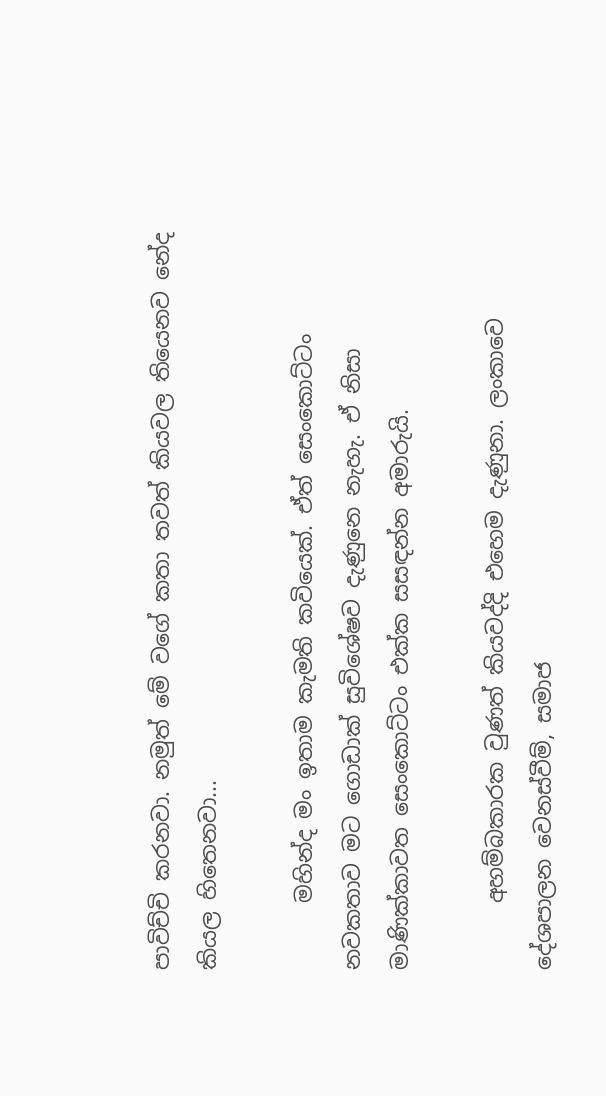පාවිච්චි කරනවා. නමුත් මේ වගේ කතා තවත් කියවල තියෙනව නේද කියල හිතෙනවා...

      මහින්ද මං ඉතාම කැමති කවියෙක්. ඒත් සෙංකොට්ටං නවකතාව මට ගොඩාක් සුවිශේෂව දැණුනෙ නැහැ. ඒ නිසා මාණික්කාවත සෙංකොට්ටං එක්ක සසඳන්න අමාරුයි.

      අහම්බකාරක වුණත් කියවද්දි එහෙම දැණුනා. ලංකාවෙ දේශපාලන වෙනස්වීම්, සමාජ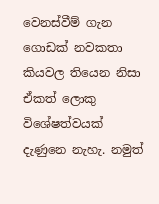වෙනස්වීම් ගැන ගොඩක් නවකතා කියවල තියෙන නිසා ඒකත් ලොකු විශේෂත්වයක් දැණුනෙ නැහැ. නමුත්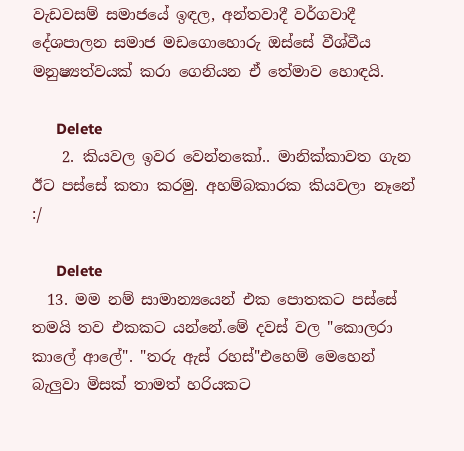වැඩවසම් සමාජයේ ඉඳල, අන්තවාදී වර්ගවාදී දේශපාලන සමාජ මඩගොහොරු ඔස්සේ වීශ්වීය මනුෂ්‍යත්වයක් කරා ගෙනියන ඒ තේමාව හොඳයි.

      Delete
    2. කියවල ඉවර වෙන්නකෝ.. මානික්කාවත ගැන ඊට පස්සේ කතා කරමු. අහම්බකාරක කියවලා නෑනේ :/

      Delete
  13. මම නම් සාමාන්‍යයෙන් එක පොතකට පස්සේ තමයි තව එකකට යන්නේ.මේ දවස් වල "කොලරා කාලේ ආලේ". "තරු ඇස් රහස්"එහෙම් මෙහෙන් බැලුවා මිසක් තාමත් හරියකට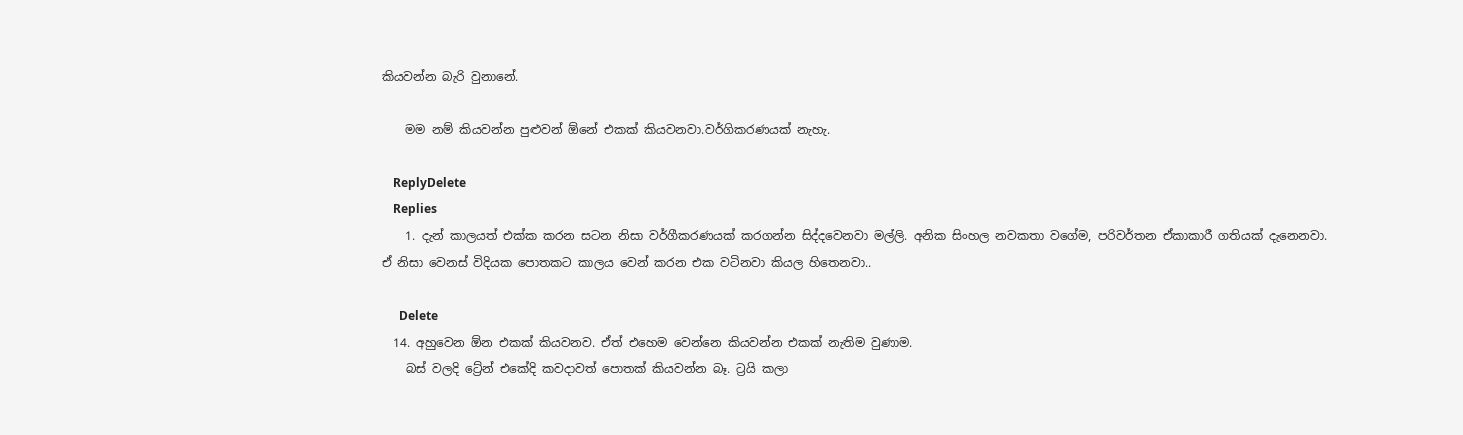කියවන්න බැරි වුනානේ.

    මම නම් කියවන්න පුළුවන් ඕනේ එකක් කියවනවා.වර්ගිකරණයක් නැහැ.

    ReplyDelete
    Replies
    1. දැන් කාලයත් එක්ක කරන සටන නිසා වර්ගීකරණයක් කරගන්න සිද්දවෙනවා මල්ලි. අනික සිංහල නවකතා වගේම, පරිවර්තන ඒකාකාරී ගතියක් දැනෙනවා. ඒ නිසා වෙනස් විදියක පොතකට කාලය වෙන් කරන එක වටිනවා කියල හිතෙනවා..

      Delete
  14. අහුවෙන ඕන එකක් කියවනව. ඒත් එහෙම වෙන්නෙ කියවන්න එකක් නැතිම වුණාම.
    බස් වලදි ට්‍රේන් එකේදි කවදාවත් පොතක් කියවන්න බෑ. ට්‍රයි කලා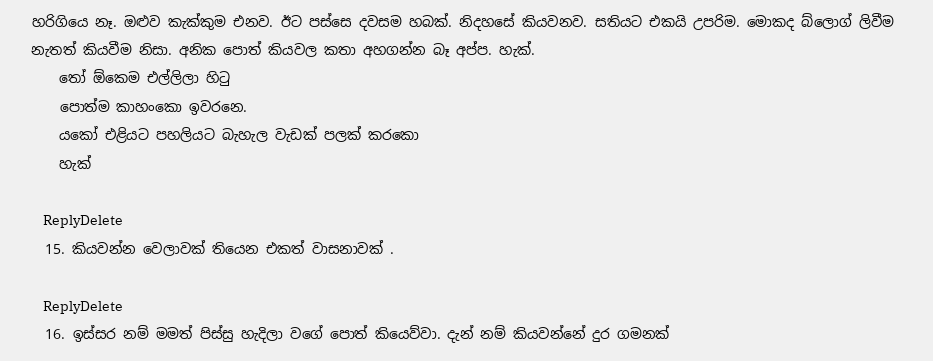හරිගියෙ නෑ. ඔළුව කැක්කුම එනව. ඊට පස්සෙ දවසම හබක්. නිදහසේ කියවනව. සතියට එකයි උපරිම. මොකද බ්ලොග් ලිවීම නැතත් කියවීම නිසා. අනික පොත් කියවල කතා අහගන්න බෑ අප්ප. හැක්.
    තෝ ඕකෙම එල්ලිලා හිටු
    පොත්ම කාහංකො ඉවරනෙ.
    යකෝ එළියට පහලියට බැහැල වැඩක් පලක් කරකො
    හැක්

    ReplyDelete
  15. කියවන්න වෙලාවක් තියෙන එකත් වාසනාවක් .

    ReplyDelete
  16. ඉස්සර නම් මමත් පිස්සු හැදිලා වගේ පොත් කියෙව්වා. දැන් නම් කියවන්නේ දුර ගමනක්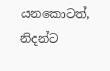යනකොටත්, නිදන්ට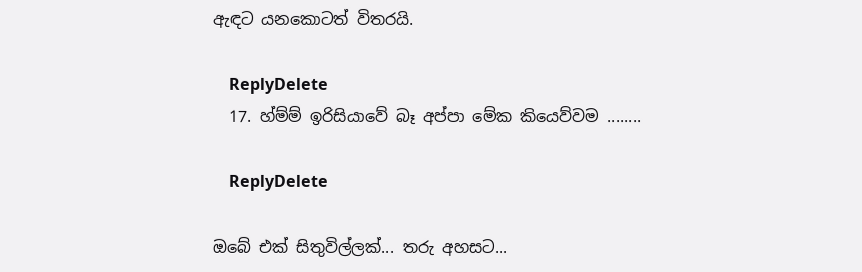ඇඳට යනකොටත් විතරයි.

    ReplyDelete
  17. හ්ම්ම් ඉරිසියාවේ බෑ අප්පා මේක කියෙව්වම ........

    ReplyDelete

ඔබේ එක් සිතුවිල්ලක්... තරු අහසට...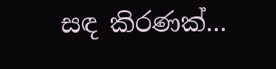සඳ කිරණක්...